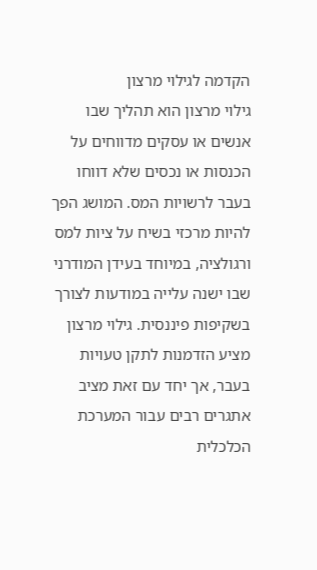הקדמה לגילוי מרצון
גילוי מרצון הוא תהליך שבו אנשים או עסקים מדווחים על הכנסות או נכסים שלא דווחו בעבר לרשויות המס. המושג הפך להיות מרכזי בשיח על ציות למס ורגולציה, במיוחד בעידן המודרני שבו ישנה עלייה במודעות לצורך בשקיפות פיננסית. גילוי מרצון מציע הזדמנות לתקן טעויות בעבר, אך יחד עם זאת מציב אתגרים רבים עבור המערכת הכלכלית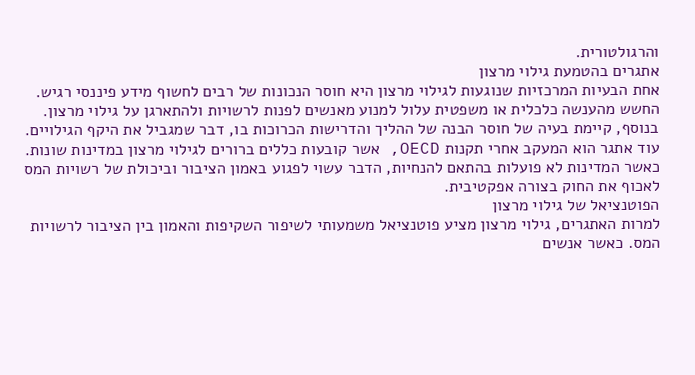והרגולטורית.
אתגרים בהטמעת גילוי מרצון
אחת הבעיות המרכזיות שנוגעות לגילוי מרצון היא חוסר הנכונות של רבים לחשוף מידע פיננסי רגיש. החשש מהענשה כלכלית או משפטית עלול למנוע מאנשים לפנות לרשויות ולהתארגן על גילוי מרצון. בנוסף, קיימת בעיה של חוסר הבנה של ההליך והדרישות הכרוכות בו, דבר שמגביל את היקף הגילויים.
עוד אתגר הוא המעקב אחרי תקנות OECD, אשר קובעות כללים ברורים לגילוי מרצון במדינות שונות. כאשר המדינות לא פועלות בהתאם להנחיות, הדבר עשוי לפגוע באמון הציבור וביכולת של רשויות המס לאכוף את החוק בצורה אפקטיבית.
הפוטנציאל של גילוי מרצון
למרות האתגרים, גילוי מרצון מציע פוטנציאל משמעותי לשיפור השקיפות והאמון בין הציבור לרשויות המס. כאשר אנשים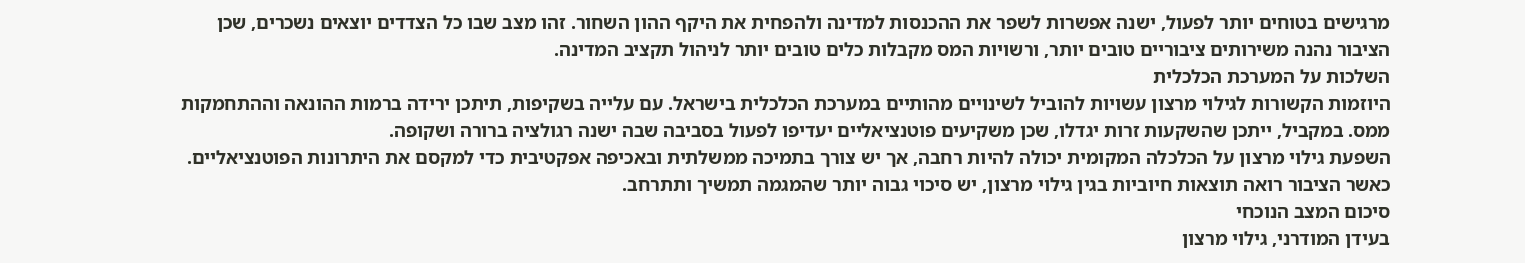מרגישים בטוחים יותר לפעול, ישנה אפשרות לשפר את ההכנסות למדינה ולהפחית את היקף ההון השחור. זהו מצב שבו כל הצדדים יוצאים נשכרים, שכן הציבור נהנה משירותים ציבוריים טובים יותר, ורשויות המס מקבלות כלים טובים יותר לניהול תקציב המדינה.
השלכות על המערכת הכלכלית
היוזמות הקשורות לגילוי מרצון עשויות להוביל לשינויים מהותיים במערכת הכלכלית בישראל. עם עלייה בשקיפות, תיתכן ירידה ברמות ההונאה וההתחמקות ממס. במקביל, ייתכן שהשקעות זרות יגדלו, שכן משקיעים פוטנציאליים יעדיפו לפעול בסביבה שבה ישנה רגולציה ברורה ושקופה.
השפעת גילוי מרצון על הכלכלה המקומית יכולה להיות רחבה, אך יש צורך בתמיכה ממשלתית ובאכיפה אפקטיבית כדי למקסם את היתרונות הפוטנציאליים. כאשר הציבור רואה תוצאות חיוביות בגין גילוי מרצון, יש סיכוי גבוה יותר שהמגמה תמשיך ותתרחב.
סיכום המצב הנוכחי
בעידן המודרני, גילוי מרצון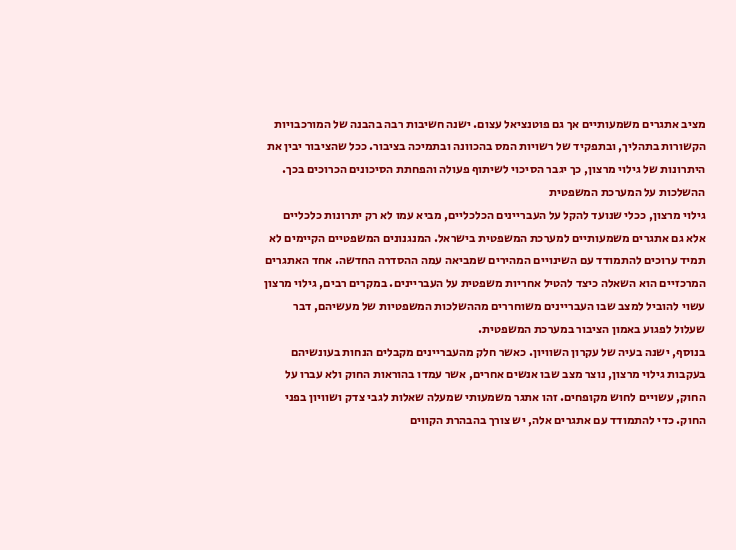מציב אתגרים משמעותיים אך גם פוטנציאל עצום. ישנה חשיבות רבה בהבנה של המורכבויות הקשורות בתהליך, ובתפקיד של רשויות המס בהכוונה ובתמיכה בציבור. ככל שהציבור יבין את היתרונות של גילוי מרצון, כך יגבר הסיכוי לשיתוף פעולה והפחתת הסיכונים הכרוכים בכך.
ההשלכות על המערכת המשפטית
גילוי מרצון, ככלי שנועד להקל על העבריינים הכלכליים, מביא עמו לא רק יתרונות כלכליים אלא גם אתגרים משמעותיים למערכת המשפטית בישראל. המנגנונים המשפטיים הקיימים לא תמיד ערוכים להתמודד עם השינויים המהירים שמביאה עמה ההסדרה החדשה. אחד האתגרים המרכזיים הוא השאלה כיצד להטיל אחריות משפטית על העבריינים. במקרים רבים, גילוי מרצון עשוי להוביל למצב שבו העבריינים משוחררים מההשלכות המשפטיות של מעשיהם, דבר שעלול לפגוע באמון הציבור במערכת המשפטית.
בנוסף, ישנה בעיה של עקרון השוויון. כאשר חלק מהעבריינים מקבלים הנחות בעונשיהם בעקבות גילוי מרצון, נוצר מצב שבו אנשים אחרים, אשר עמדו בהוראות החוק ולא עברו על החוק, עשויים לחוש מקופחים. זהו אתגר משמעותי שמעלה שאלות לגבי צדק ושוויון בפני החוק. כדי להתמודד עם אתגרים אלה, יש צורך בהבהרת הקווים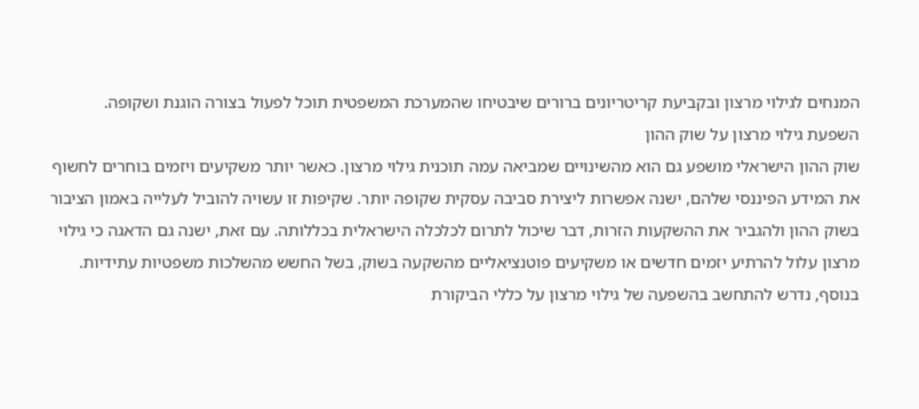המנחים לגילוי מרצון ובקביעת קריטריונים ברורים שיבטיחו שהמערכת המשפטית תוכל לפעול בצורה הוגנת ושקופה.
השפעת גילוי מרצון על שוק ההון
שוק ההון הישראלי מושפע גם הוא מהשינויים שמביאה עמה תוכנית גילוי מרצון. כאשר יותר משקיעים ויזמים בוחרים לחשוף את המידע הפיננסי שלהם, ישנה אפשרות ליצירת סביבה עסקית שקופה יותר. שקיפות זו עשויה להוביל לעלייה באמון הציבור בשוק ההון ולהגביר את ההשקעות הזרות, דבר שיכול לתרום לכלכלה הישראלית בכללותה. עם זאת, ישנה גם הדאגה כי גילוי מרצון עלול להרתיע יזמים חדשים או משקיעים פוטנציאליים מהשקעה בשוק, בשל החשש מהשלכות משפטיות עתידיות.
בנוסף, נדרש להתחשב בהשפעה של גילוי מרצון על כללי הביקורת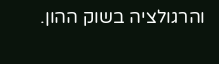והרגולציה בשוק ההון.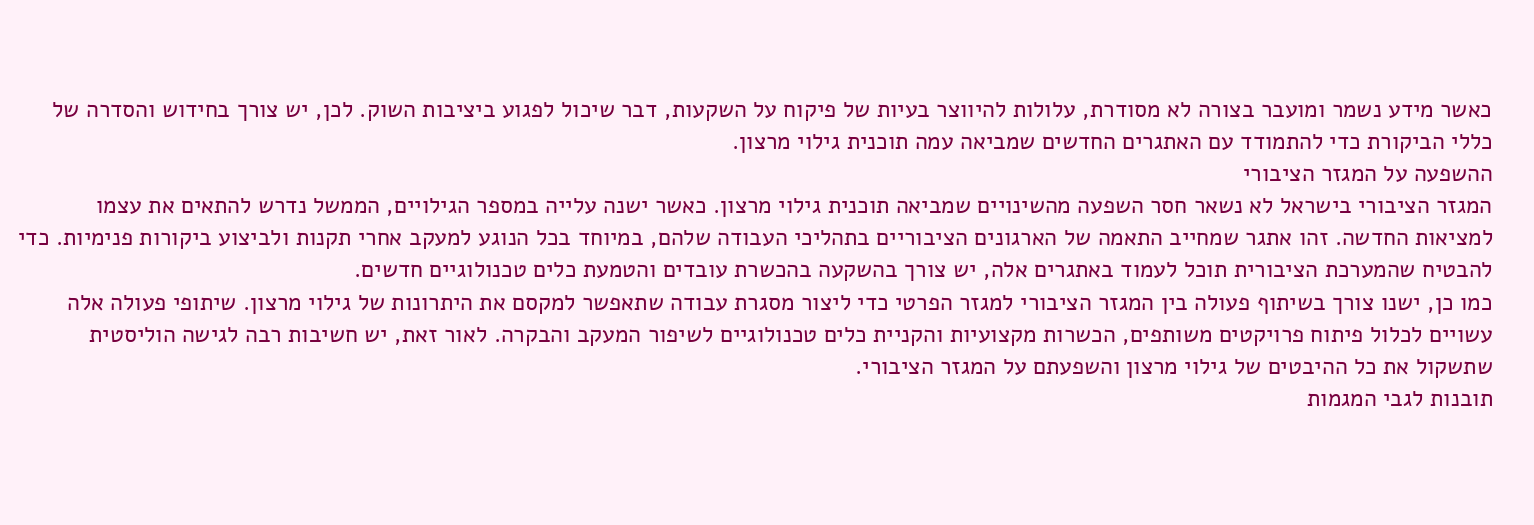כאשר מידע נשמר ומועבר בצורה לא מסודרת, עלולות להיווצר בעיות של פיקוח על השקעות, דבר שיכול לפגוע ביציבות השוק. לכן, יש צורך בחידוש והסדרה של כללי הביקורת כדי להתמודד עם האתגרים החדשים שמביאה עמה תוכנית גילוי מרצון.
ההשפעה על המגזר הציבורי
המגזר הציבורי בישראל לא נשאר חסר השפעה מהשינויים שמביאה תוכנית גילוי מרצון. כאשר ישנה עלייה במספר הגילויים, הממשל נדרש להתאים את עצמו למציאות החדשה. זהו אתגר שמחייב התאמה של הארגונים הציבוריים בתהליכי העבודה שלהם, במיוחד בכל הנוגע למעקב אחרי תקנות ולביצוע ביקורות פנימיות. כדי להבטיח שהמערכת הציבורית תוכל לעמוד באתגרים אלה, יש צורך בהשקעה בהכשרת עובדים והטמעת כלים טכנולוגיים חדשים.
כמו כן, ישנו צורך בשיתוף פעולה בין המגזר הציבורי למגזר הפרטי כדי ליצור מסגרת עבודה שתאפשר למקסם את היתרונות של גילוי מרצון. שיתופי פעולה אלה עשויים לכלול פיתוח פרויקטים משותפים, הכשרות מקצועיות והקניית כלים טכנולוגיים לשיפור המעקב והבקרה. לאור זאת, יש חשיבות רבה לגישה הוליסטית שתשקול את כל ההיבטים של גילוי מרצון והשפעתם על המגזר הציבורי.
תובנות לגבי המגמות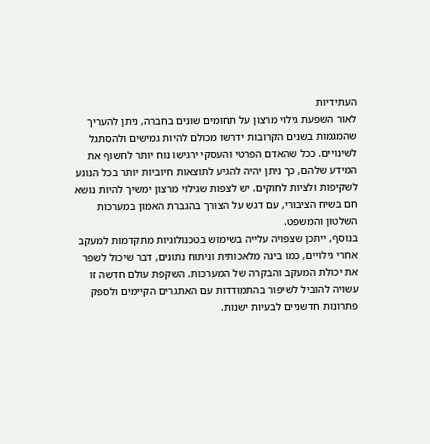העתידיות
לאור השפעת גילוי מרצון על תחומים שונים בחברה, ניתן להעריך שהמגמות בשנים הקרובות ידרשו מכולם להיות גמישים ולהסתגל לשינויים. ככל שהאדם הפרטי והעסקי ירגישו נוח יותר לחשוף את המידע שלהם, כך ניתן יהיה להגיע לתוצאות חיוביות יותר בכל הנוגע לשקיפות ולציות לחוקים. יש לצפות שגילוי מרצון ימשיך להיות נושא חם בשיח הציבורי, עם דגש על הצורך בהגברת האמון במערכות השלטון והמשפט.
בנוסף, ייתכן שצפויה עלייה בשימוש בטכנולוגיות מתקדמות למעקב אחרי גילויים, כמו בינה מלאכותית וניתוח נתונים, דבר שיכול לשפר את יכולת המעקב והבקרה של המערכות. השקפת עולם חדשה זו עשויה להוביל לשיפור בהתמודדות עם האתגרים הקיימים ולספק פתרונות חדשניים לבעיות ישנות.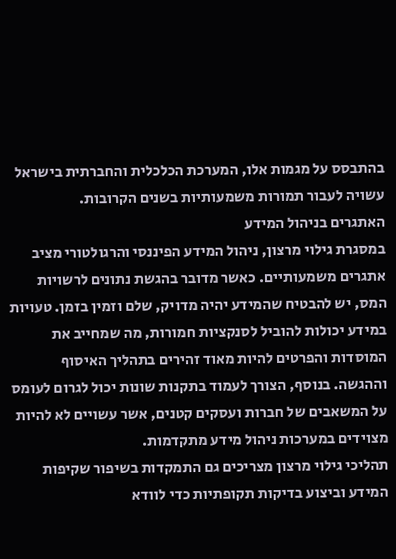בהתבסס על מגמות אלו, המערכת הכלכלית והחברתית בישראל עשויה לעבור תמורות משמעותיות בשנים הקרובות.
האתגרים בניהול המידע
במסגרת גילוי מרצון, ניהול המידע הפיננסי והרגולטורי מציב אתגרים משמעותיים. כאשר מדובר בהגשת נתונים לרשויות המס, יש להבטיח שהמידע יהיה מדויק, שלם וזמין בזמן. טעויות במידע יכולות להוביל לסנקציות חמורות, מה שמחייב את המוסדות והפרטים להיות מאוד זהירים בתהליך האיסוף וההגשה. בנוסף, הצורך לעמוד בתקנות שונות יכול לגרום לעומס על המשאבים של חברות ועסקים קטנים, אשר עשויים לא להיות מצוידים במערכות ניהול מידע מתקדמות.
תהליכי גילוי מרצון מצריכים גם התמקדות בשיפור שקיפות המידע וביצוע בדיקות תקופתיות כדי לוודא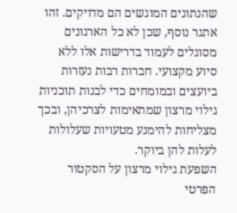שהנתונים המוגשים הם מדויקים. זהו אתגר נוסף, שכן לא כל הארגונים מסוגלים לעמוד בדרישות אלו ללא סיוע מקצועי. חברות רבות נעזרות ביועצים ובמומחים כדי לבנות תוכניות גילוי מרצון שמתאימות לצרכיהן, ובכך מצליחות להימנע מטעויות שעלולות לעלות להן ביוקר.
השפעת גילוי מרצון על הסקטור הפרטי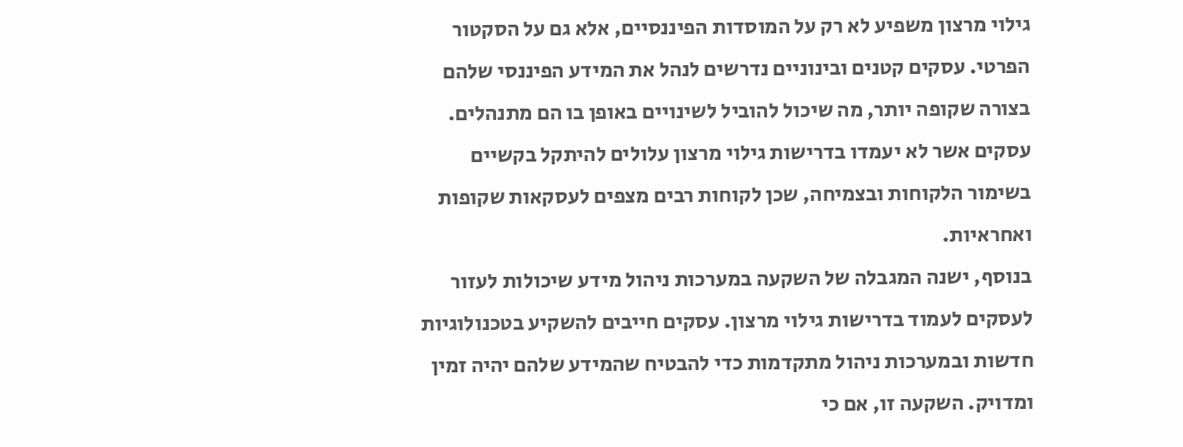גילוי מרצון משפיע לא רק על המוסדות הפיננסיים, אלא גם על הסקטור הפרטי. עסקים קטנים ובינוניים נדרשים לנהל את המידע הפיננסי שלהם בצורה שקופה יותר, מה שיכול להוביל לשינויים באופן בו הם מתנהלים. עסקים אשר לא יעמדו בדרישות גילוי מרצון עלולים להיתקל בקשיים בשימור הלקוחות ובצמיחה, שכן לקוחות רבים מצפים לעסקאות שקופות ואחראיות.
בנוסף, ישנה המגבלה של השקעה במערכות ניהול מידע שיכולות לעזור לעסקים לעמוד בדרישות גילוי מרצון. עסקים חייבים להשקיע בטכנולוגיות חדשות ובמערכות ניהול מתקדמות כדי להבטיח שהמידע שלהם יהיה זמין ומדויק. השקעה זו, אם כי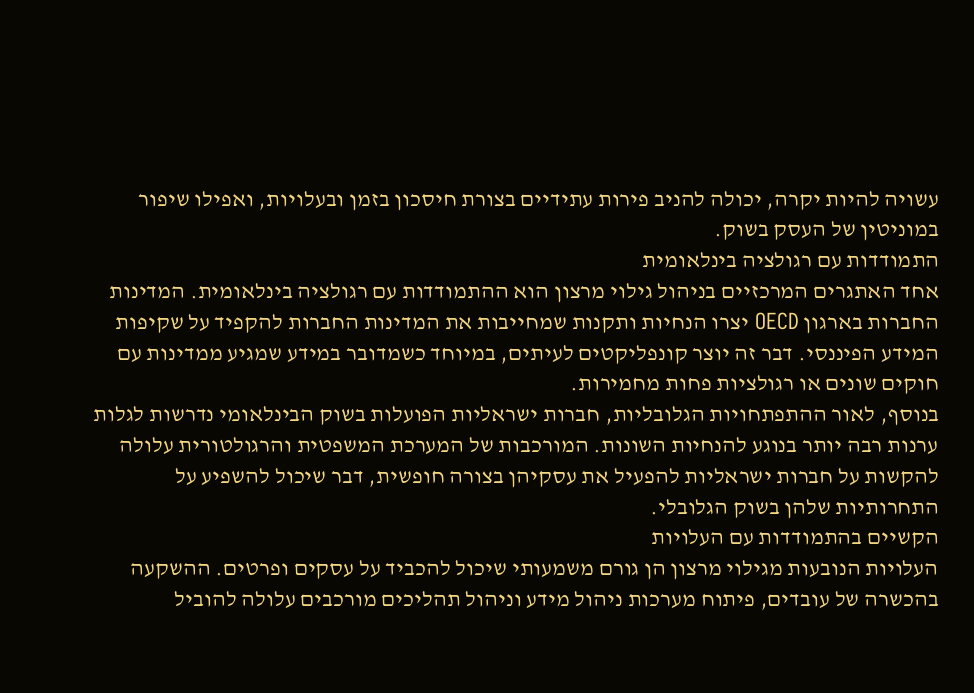עשויה להיות יקרה, יכולה להניב פירות עתידיים בצורת חיסכון בזמן ובעלויות, ואפילו שיפור במוניטין של העסק בשוק.
התמודדות עם רגולציה בינלאומית
אחד האתגרים המרכזיים בניהול גילוי מרצון הוא ההתמודדות עם רגולציה בינלאומית. המדינות החברות בארגון OECD יצרו הנחיות ותקנות שמחייבות את המדינות החברות להקפיד על שקיפות המידע הפיננסי. דבר זה יוצר קונפליקטים לעיתים, במיוחד כשמדובר במידע שמגיע ממדינות עם חוקים שונים או רגולציות פחות מחמירות.
בנוסף, לאור ההתפתחויות הגלובליות, חברות ישראליות הפועלות בשוק הבינלאומי נדרשות לגלות ערנות רבה יותר בנוגע להנחיות השונות. המורכבות של המערכת המשפטית והרגולטורית עלולה להקשות על חברות ישראליות להפעיל את עסקיהן בצורה חופשית, דבר שיכול להשפיע על התחרותיות שלהן בשוק הגלובלי.
הקשיים בהתמודדות עם העלויות
העלויות הנובעות מגילוי מרצון הן גורם משמעותי שיכול להכביד על עסקים ופרטים. ההשקעה בהכשרה של עובדים, פיתוח מערכות ניהול מידע וניהול תהליכים מורכבים עלולה להוביל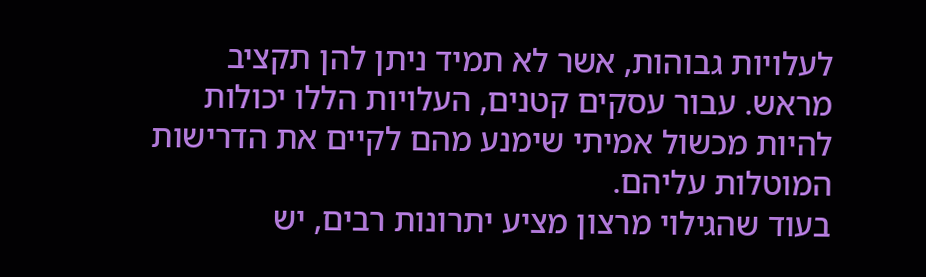לעלויות גבוהות, אשר לא תמיד ניתן להן תקציב מראש. עבור עסקים קטנים, העלויות הללו יכולות להיות מכשול אמיתי שימנע מהם לקיים את הדרישות המוטלות עליהם.
בעוד שהגילוי מרצון מציע יתרונות רבים, יש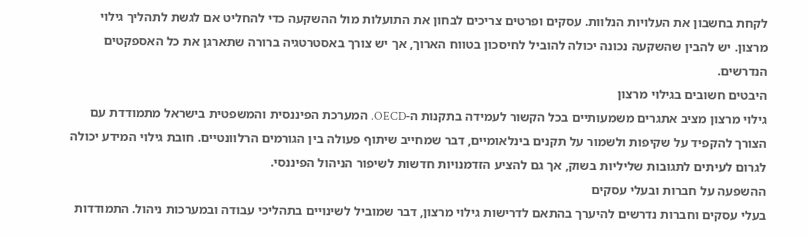לקחת בחשבון את העלויות הנלוות. עסקים ופרטים צריכים לבחון את התועלות מול ההשקעה כדי להחליט אם לגשת לתהליך גילוי מרצון. יש להבין שהשקעה נכונה יכולה להוביל לחיסכון בטווח הארוך, אך יש צורך באסטרטגיה ברורה שתארגן את כל האספקטים הנדרשים.
היבטים חשובים בגילוי מרצון
גילוי מרצון מציב אתגרים משמעותיים בכל הקשור לעמידה בתקנות ה-OECD. המערכת הפיננסית והמשפטית בישראל מתמודדת עם הצורך להקפיד על שקיפות ולשמור על תקנים בינלאומיים, דבר שמחייב שיתוף פעולה בין הגורמים הרלוונטיים. חובת גילוי המידע יכולה לגרום לעיתים לתגובות שליליות בשוק, אך גם להציע הזדמנויות חדשות לשיפור הניהול הפיננסי.
ההשפעה על חברות ובעלי עסקים
בעלי עסקים וחברות נדרשים להיערך בהתאם לדרישות גילוי מרצון, דבר שמוביל לשינויים בתהליכי עבודה ובמערכות ניהול. התמודדות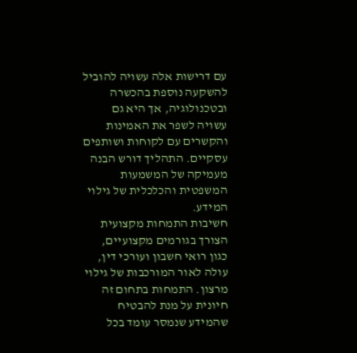עם דרישות אלה עשויה להוביל להשקעה נוספת בהכשרה ובטכנולוגיה, אך היא גם עשויה לשפר את האמינות והקשרים עם לקוחות ושותפים עסקיים. התהליך דורש הבנה מעמיקה של המשמעות המשפטית והכלכלית של גילוי המידע.
חשיבות התמחות מקצועית
הצורך בגורמים מקצועיים, כגון רואי חשבון ועורכי דין, עולה לאור המורכבות של גילוי מרצון. התמחות בתחום זה חיונית על מנת להבטיח שהמידע שנמסר עומד בכל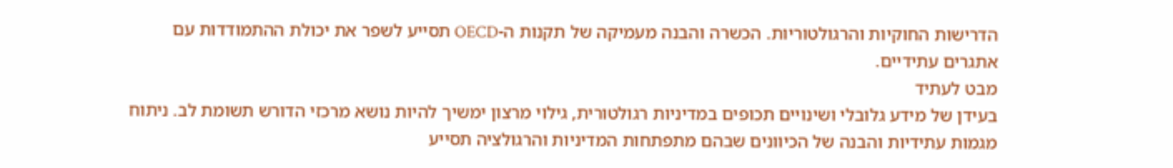הדרישות החוקיות והרגולטוריות. הכשרה והבנה מעמיקה של תקנות ה-OECD תסייע לשפר את יכולת ההתמודדות עם אתגרים עתידיים.
מבט לעתיד
בעידן של מידע גלובלי ושינויים תכופים במדיניות רגולטורית, גילוי מרצון ימשיך להיות נושא מרכזי הדורש תשומת לב. ניתוח מגמות עתידיות והבנה של הכיוונים שבהם מתפתחות המדיניות והרגולציה תסייע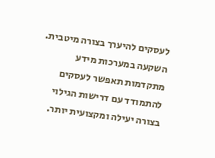לעסקים להיערך בצורה מיטבית. השקעה במערכות מידע מתקדמות תאפשר לעסקים להתמודד עם דרישות הגילוי בצורה יעילה ומקצועית יותר.